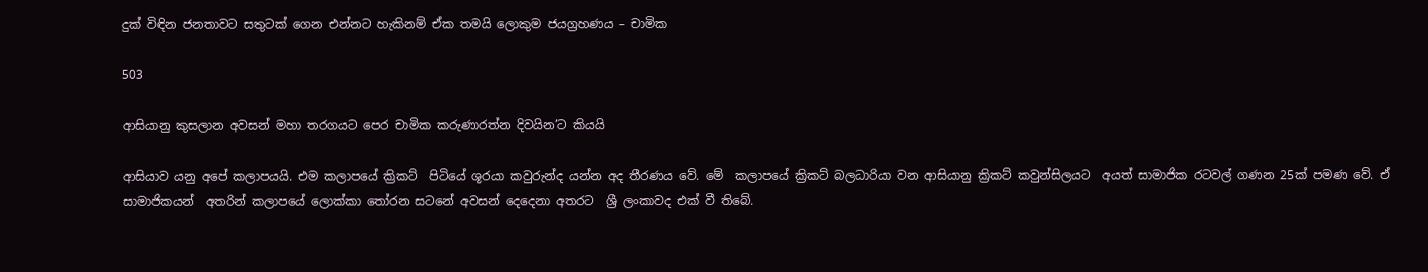දුක් විඳින ජනතාවට සතුටක් ගෙන එන්නට හැකිනම් ඒක තමයි ලොකුම ජයග්‍රහණය – චාමික

503

ආසියානු කුසලාන අවසන් මහා තරගයට පෙර චාමික කරුණාරත්න දිවයින’ට කියයි

ආසියාව යනු අපේ කලාපයයි. එම කලාපයේ ක්‍රිකට්  පිටියේ ශූරයා කවුරුන්ද යන්න අද තීරණය වේ. මේ  කලාපයේ ක්‍රිකට් බලධාරියා වන ආසියානු ක්‍රිකට් කවුන්සිලයට  අයත් සාමාජික රටවල් ගණන 25ක් පමණ වේ. ඒ සාමාජිකයන්  අතරින් කලාපයේ ලොක්කා තෝරන සටනේ අවසන් දෙදෙනා අතරට  ශ්‍රී ලංකාවද එක් වී තිබේ.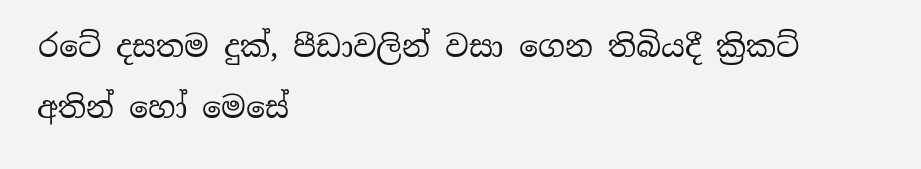රටේ දසතම දුක්, පීඩාවලින් වසා ගෙන තිබියදී ක්‍රිකට්  අතින් හෝ මෙසේ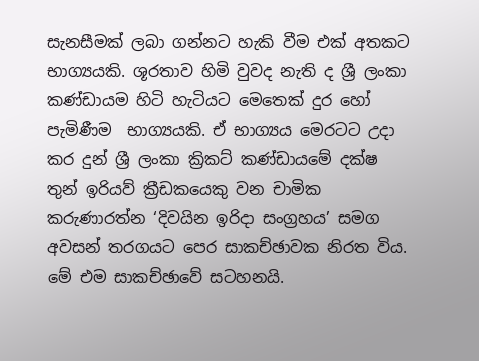සැනසීමක් ලබා ගන්නට හැකි වීම එක් අතකට භාග්‍යයකි. ශූරතාව හිමි වුවද නැති ද ශ්‍රී ලංකා කණ්ඩායම හිටි හැටියට මෙතෙක් දුර හෝ පැමිණීම  භාග්‍යයකි. ඒ භාග්‍යය මෙරටට උදා කර දුන් ශ්‍රී ලංකා ක්‍රිකට් කණ්ඩායමේ දක්ෂ තුන් ඉරියව් ක්‍රීඩකයෙකු වන චාමික කරුණාරත්න ‘දිවයින ඉරිදා සංග්‍රහය’ සමග අවසන් තරගයට පෙර සාකච්ඡාවක නිරත විය. මේ එම සාකච්ඡාවේ සටහනයි.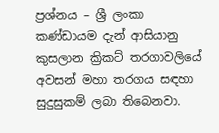ප්‍රශ්නය – ශ්‍රී ලංකා කණ්ඩායම දැන් ආසියානු කුසලාන ක්‍රිකට් තරගාවලියේ අවසන් මහා තරගය සඳහා සුදුසුකම් ලබා තිබෙනවා.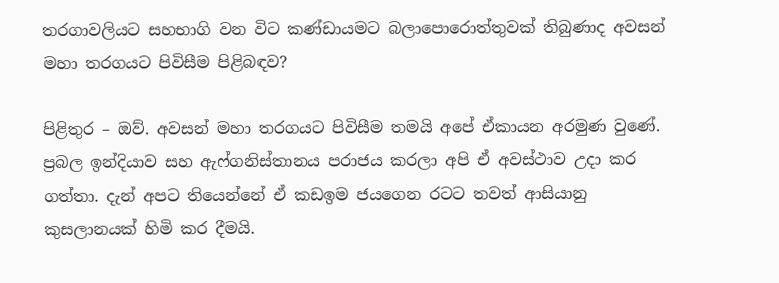තරගාවලියට සහභාගි වන විට කණ්ඩායමට බලාපොරොත්තුවක් තිබුණාද අවසන් මහා තරගයට පිවිසීම පිළිබඳව?

පිළිතුර – ඔව්. අවසන් මහා තරගයට පිවිසීම තමයි අපේ ඒකායන අරමුණ වුණේ. ප්‍රබල ඉන්දියාව සහ ඇෆ්ගනිස්තානය පරාජය කරලා අපි ඒ අවස්ථාව උදා කර ගත්තා. දැන් අපට තියෙන්නේ ඒ කඩඉම ජයගෙන රටට තවත් ආසියානු කුසලානයක් හිමි කර දීමයි.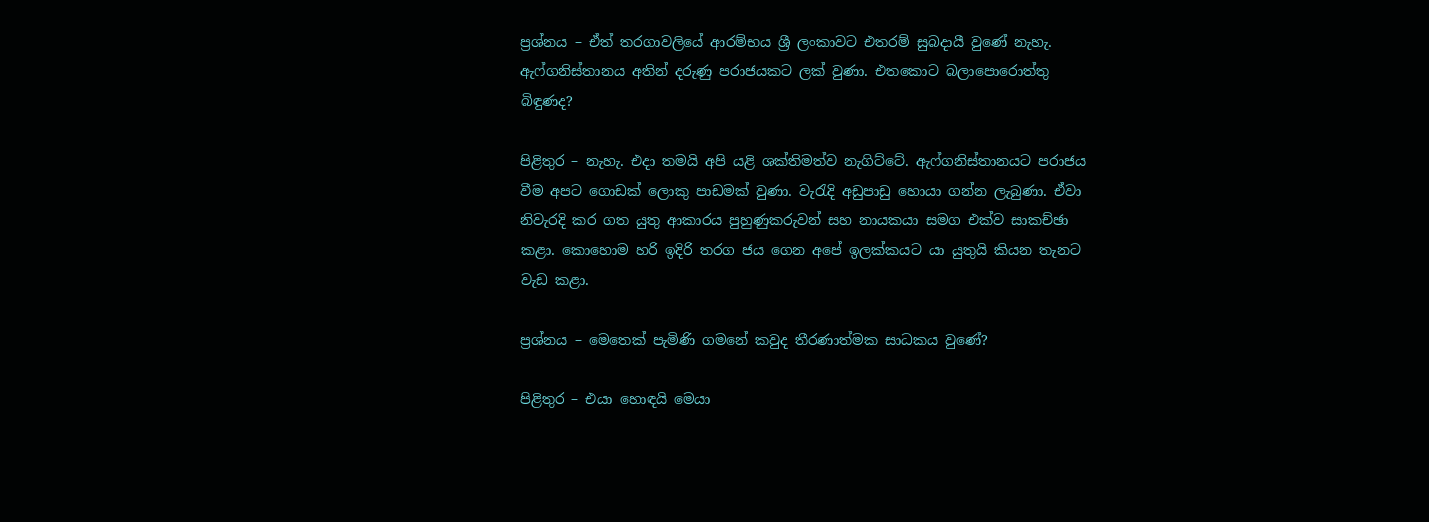ප්‍රශ්නය – ඒත් තරගාවලියේ ආරම්භය ශ්‍රී ලංකාවට එතරම් සුබදායී වුණේ නැහැ. ඇෆ්ගනිස්තානය අතින් දරුණු පරාජයකට ලක් වුණා. එතකොට බලාපොරොත්තු බිඳුණද?

පිළිතුර – නැහැ. එදා තමයි අපි යළි ශක්තිමත්ව නැගිට්ටේ. ඇෆ්ගනිස්තානයට පරාජය වීම අපට ගොඩක් ලොකු පාඩමක් වුණා. වැරැදි අඩුපාඩු හොයා ගන්න ලැබුණා. ඒවා නිවැරදි කර ගත යුතු ආකාරය පුහුණුකරුවන් සහ නායකයා සමග එක්ව සාකච්ඡා කළා. කොහොම හරි ඉදිරි තරග ජය ගෙන අපේ ඉලක්කයට යා යුතුයි කියන තැනට වැඩ කළා.

ප්‍රශ්නය – මෙතෙක් පැමිණි ගමනේ කවුද තීරණාත්මක සාධකය වුණේ?

පිළිතුර – එයා හොඳයි මෙයා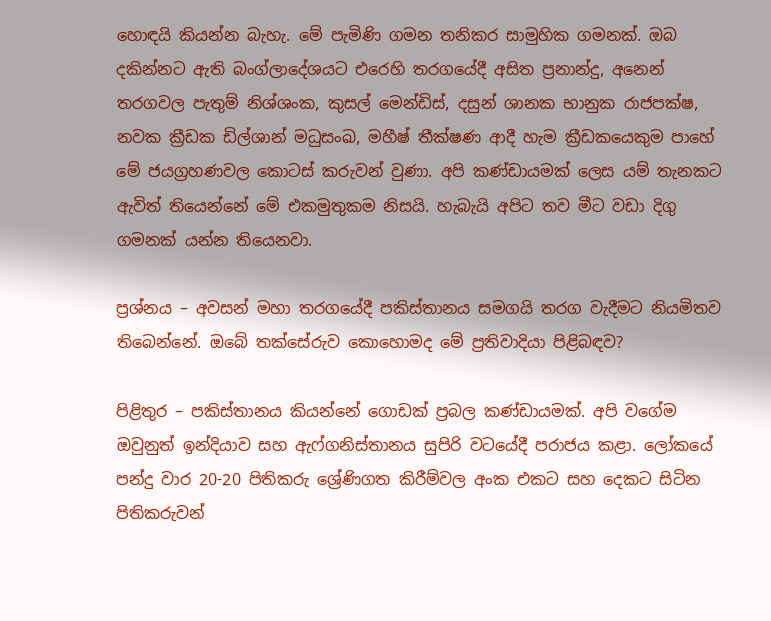හොඳයි කියන්න බැහැ. මේ පැමිණි ගමන තනිකර සාමුහික ගමනක්. ඔබ දකින්නට ඇති බංග්ලාදේශයට එරෙහි තරගයේදී අසිත ප්‍රනාන්දු, අනෙන් තරගවල පැතුම් නිශ්ශංක, කුසල් මෙන්ඩිස්, දසුන් ශානක භානුක රාජපක්ෂ, නවක ක්‍රීඩක ඩිල්ශාන් මධුසංඛ, මහීෂ් තීක්ෂණ ආදී හැම ක්‍රීඩකයෙකුම පාහේ මේ ජයග්‍රහණවල කොටස් කරුවන් වුණා. අපි කණ්ඩායමක් ලෙස යම් තැනකට ඇවිත් තියෙන්නේ මේ එකමුතුකම නිසයි. හැබැයි අපිට තව මීට වඩා දිගු ගමනක් යන්න තියෙනවා.

ප්‍රශ්නය – අවසන් මහා තරගයේදී පකිස්තානය සමගයි තරග වැදීමට නියමිතව තිබෙන්නේ. ඔබේ තක්සේරුව කොහොමද මේ ප්‍රතිවාදියා පිළිබඳව?

පිළිතුර – පකිස්තානය කියන්නේ ගොඩක් ප්‍රබල කණ්ඩායමක්. අපි වගේම ඔවුනුත් ඉන්දියාව සහ ඇෆ්ගනිස්තානය සුපිරි වටයේදී පරාජය කළා. ලෝකයේ පන්දු වාර 20-20 පිතිකරු ශ්‍රේණිගත කිරීම්වල අංක එකට සහ දෙකට සිටින පිතිකරුවන්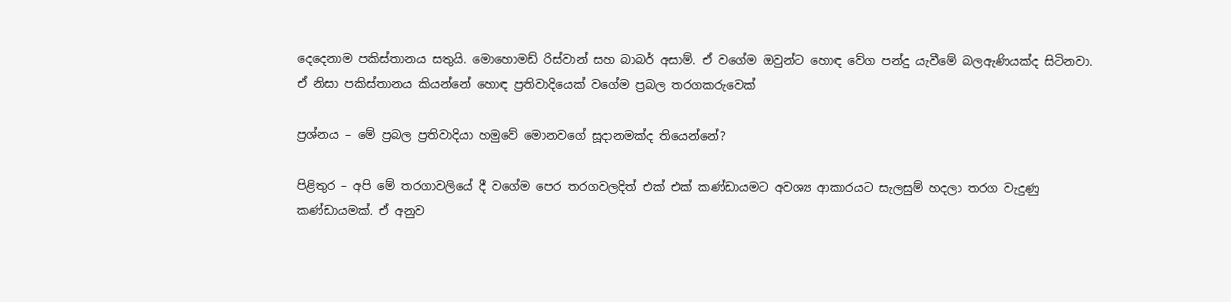දෙදෙනාම පකිස්තානය සතුයි. මොහොමඩ් රිස්වාන් සහ බාබර් අසාම්. ඒ වගේම ඔවුන්ට හොඳ වේග පන්දු යැවීමේ බලඇණියක්ද සිටිනවා. ඒ නිසා පකිස්තානය කියන්නේ හොඳ ප්‍රතිවාදියෙක් වගේම ප්‍රබල තරගකරුවෙක්

ප්‍රශ්නය – මේ ප්‍රබල ප්‍රතිවාදියා හමුවේ මොනවගේ සූදානමක්ද තියෙන්නේ?

පිළිතුර – අපි මේ තරගාවලියේ දී වගේම පෙර තරගවලදිත් එක් එක් කණ්ඩායමට අවශ්‍ය ආකාරයට සැලසුම් හදලා තරග වැදුණු කණ්ඩායමක්. ඒ අනුව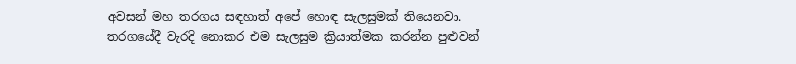අවසන් මහ තරගය සඳහාත් අපේ හොඳ සැලසුමක් තියෙනවා. තරගයේදී වැරදි නොකර එම සැලසුම ක්‍රියාත්මක කරන්න පුළුවන්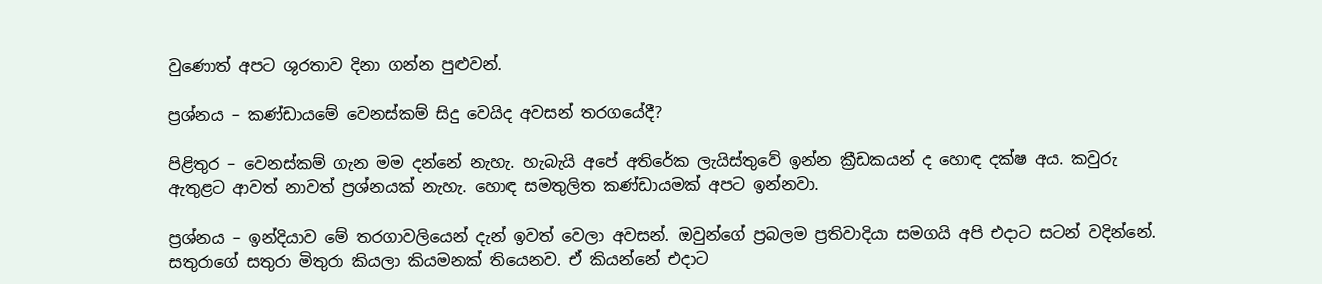වුණොත් අපට ශුරතාව දිනා ගන්න පුළුවන්.

ප්‍රශ්නය – කණ්ඩායමේ වෙනස්කම් සිදු වෙයිද අවසන් තරගයේදී?

පිළිතුර – වෙනස්කම් ගැන මම දන්නේ නැහැ. හැබැයි අපේ අතිරේක ලැයිස්තුවේ ඉන්න ක්‍රීඩකයන් ද හොඳ දක්ෂ අය. කවුරු ඇතුළට ආවත් නාවත් ප්‍රශ්නයක් නැහැ. හොඳ සමතුලිත කණ්ඩායමක් අපට ඉන්නවා.

ප්‍රශ්නය – ඉන්දියාව මේ තරගාවලියෙන් දැන් ඉවත් වෙලා අවසන්. ඔවුන්ගේ ප්‍රබලම ප්‍රතිවාදියා සමගයි අපි එදාට සටන් වදින්නේ. සතුරාගේ සතුරා මිතුරා කියලා කියමනක් තියෙනව. ඒ කියන්නේ එදාට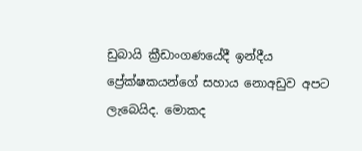ඩුබායි ක්‍රීඩාංගණයේදී ඉන්දීය ප්‍රේක්ෂකයන්ගේ සහාය නොඅඩුව අපට ලැබෙයිද. මොකද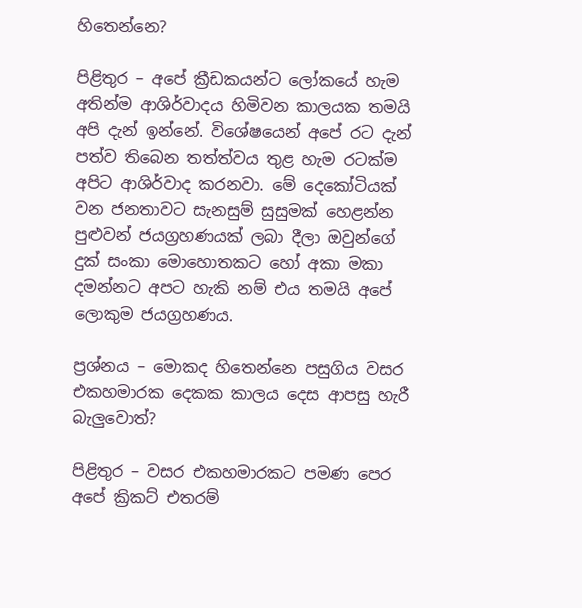හිතෙන්නෙ?

පිළිතුර – අපේ ක්‍රීඩකයන්ට ලෝකයේ හැම අතින්ම ආශිර්වාදය හිමිවන කාලයක තමයි අපි දැන් ඉන්නේ. විශේෂයෙන් අපේ රට දැන් පත්ව තිබෙන තත්ත්වය තුළ හැම රටක්ම අපිට ආශිර්වාද කරනවා. මේ දෙකෝටියක් වන ජනතාවට සැනසුම් සුසුමක් හෙළන්න පුළුවන් ජයග්‍රහණයක් ලබා දීලා ඔවුන්ගේ දුක් සංකා මොහොතකට හෝ අකා මකා දමන්නට අපට හැකි නම් එය තමයි අපේ ලොකුම ජයග්‍රහණය.

ප්‍රශ්නය – මොකද හිතෙන්නෙ පසුගිය වසර එකහමාරක දෙකක කාලය දෙස ආපසු හැරී බැලුවොත්?

පිළිතුර – වසර එකහමාරකට පමණ පෙර අපේ ක්‍රිකට් එතරම්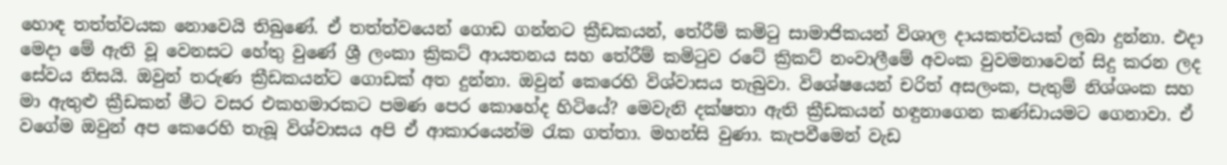හොඳ තත්ත්වයක නොවෙයි තිබුණේ. ඒ තත්ත්වයෙන් ගොඩ ගන්නට ක්‍රීඩකයන්, තේරීම් කමිටු සාමාජිකයන් විශාල දායකත්වයක් ලබා දුන්නා. එදා මෙදා මේ ඇති වූ වෙනසට හේතු වුණේ ශ්‍රී ලංකා ක්‍රිකට් ආයතනය සහ තේරීම් කමිටුව රටේ ක්‍රිකට් නංවාලීමේ අවංක වුවමනාවෙන් සිදු කරන ලද සේවය නිසයි. ඔවුන් තරුණ ක්‍රීඩකයන්ට ගොඩක් අත දුන්නා. ඔවුන් කෙරෙහි විශ්වාසය තැබුවා. විශේෂයෙන් චරිත් අසලංක, පැතුම් නිශ්ශංක සහ මා ඇතුළු ක්‍රීඩකන් මීට වසර එකහමාරකට පමණ පෙර කොහේද හිටියේ? මෙවැනි දක්ෂතා ඇති ක්‍රීඩකයන් හඳුනාගෙන කණ්ඩායමට ගෙනාවා. ඒ වගේම ඔවුන් අප කෙරෙහි තැබූ විශ්වාසය අපි ඒ ආකාරයෙන්ම රැක ගත්තා. මහන්සි වුණා. කැපවීමෙන් වැඩ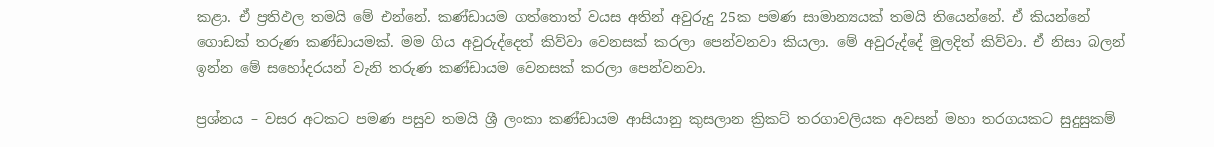කළා. ඒ ප්‍රතිඵල තමයි මේ එන්නේ. කණ්ඩායම ගත්තොත් වයස අතින් අවුරුදු 25ක පමණ සාමාන්‍යයක් තමයි තියෙන්නේ. ඒ කියන්නේ ගොඩක් තරුණ කණ්ඩායමක්. මම ගිය අවුරුද්දෙත් කිව්වා වෙනසක් කරලා පෙන්වනවා කියලා. මේ අවුරුද්දේ මුලදිත් කිව්වා. ඒ නිසා බලන් ඉන්න මේ සහෝදරයන් වැනි තරුණ කණ්ඩායම වෙනසක් කරලා පෙන්වනවා.

ප්‍රශ්නය – වසර අටකට පමණ පසුව තමයි ශ්‍රී ලංකා කණ්ඩායම ආසියානු කුසලාන ක්‍රිකට් තරගාවලියක අවසන් මහා තරගයකට සුදුසුකම්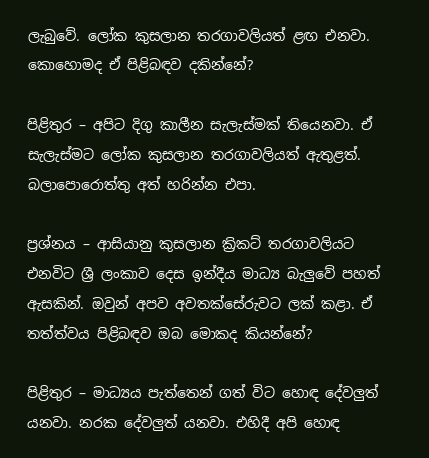ලැබුවේ. ලෝක කුසලාන තරගාවලියත් ළඟ එනවා. කොහොමද ඒ පිළිබඳව දකින්නේ?

පිළිතුර – අපිට දිගු කාලීන සැලැස්මක් තියෙනවා. ඒ සැලැස්මට ලෝක කුසලාන තරගාවලියත් ඇතුළත්. බලාපොරොත්තු අත් හරින්න එපා.

ප්‍රශ්නය – ආසියානු කුසලාන ක්‍රිකට් තරගාවලියට එනවිට ශ්‍රී ලංකාව දෙස ඉන්දීය මාධ්‍ය බැලුවේ පහත් ඇසකින්. ඔවුන් අපව අවතක්සේරුවට ලක් කළා. ඒ තත්ත්වය පිළිබඳව ඔබ මොකද කියන්නේ?

පිළිතුර – මාධ්‍යය පැත්තෙන් ගත් විට හොඳ දේවලුත් යනවා. නරක දේවලුත් යනවා. එහිදී අපි හොඳ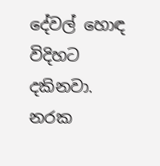දේවල් හොඳ විදිහට දකිනවා. නරක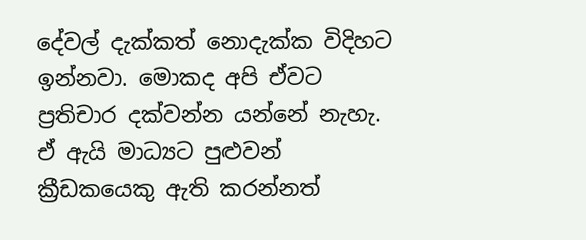දේවල් දැක්කත් නොදැක්ක විදිහට ඉන්නවා. මොකද අපි ඒවට ප්‍රතිචාර දක්වන්න යන්නේ නැහැ. ඒ ඇයි මාධ්‍යට පුළුවන් ක්‍රීඩකයෙකු ඇති කරන්නත්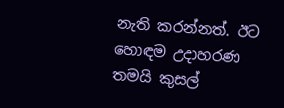නැති කරන්නත්. ඊට හොඳම උදාහරණ තමයි කුසල්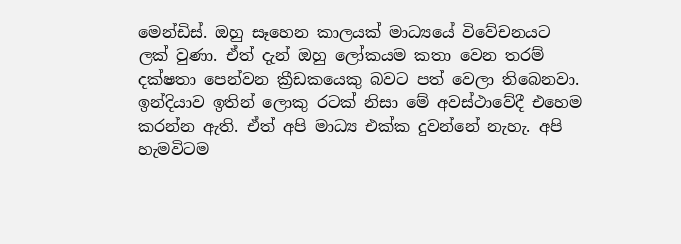මෙන්ඩිස්. ඔහු සෑහෙන කාලයක් මාධ්‍යයේ විවේචනයට ලක් වුණා. ඒත් දැන් ඔහු ලෝකයම කතා වෙන තරම් දක්ෂතා පෙන්වන ක්‍රීඩකයෙකු බවට පත් වෙලා තිබෙනවා. ඉන්දියාව ඉතින් ලොකු රටක් නිසා මේ අවස්ථාවේදී එහෙම කරන්න ඇති. ඒත් අපි මාධ්‍ය එක්ක දුවන්නේ නැහැ. අපි හැමවිටම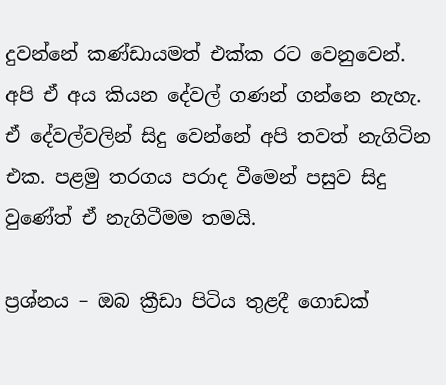දුවන්නේ කණ්ඩායමත් එක්ක රට වෙනුවෙන්. අපි ඒ අය කියන දේවල් ගණන් ගන්නෙ නැහැ. ඒ දේවල්වලින් සිදු වෙන්නේ අපි තවත් නැගිටින එක. පළමු තරගය පරාද වීමෙන් පසුව සිදු වුණේත් ඒ නැගිටීමම තමයි.

ප්‍රශ්නය – ඔබ ක්‍රීඩා පිටිය තුළදී ගොඩක්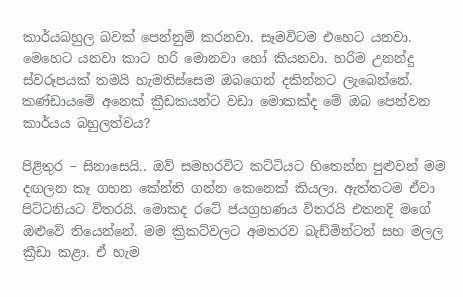කාර්යබහුල බවක් පෙන්නුම් කරනවා. සෑමවිටම එහෙට යනවා. මෙහෙට යනවා කාට හරි මොනවා හෝ කියනවා. හරිම උනන්දු ස්වරූපයක් තමයි හැමතිස්සෙම ඔබගෙන් දකින්නට ලැබෙන්නේ. කණ්ඩායමේ අනෙක් ක්‍රීඩකයන්ට වඩා මොකක්ද මේ ඔබ පෙන්වන කාර්යය බහුලත්වය?

පිළිතුර – සිනාසෙයි.. ඔව් සමහරවිට කට්ටියට හිතෙන්න පුළුවන් මම දඟලන කෑ ගහන කේන්ති ගන්න කෙනෙක් කියලා. ඇත්තටම ඒවා පිට්ටනියට විතරයි. මොකද රටේ ජයග්‍රහණය විතරයි එතනදි මගේ ඔළුවේ තියෙන්නේ. මම ක්‍රිකට්වලට අමතරව බැඩ්මින්ටන් සහ මලල ක්‍රීඩා කළා. ඒ හැම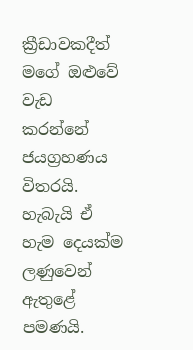ක්‍රීඩාවකදීත් මගේ ඔළුවේ වැඩ කරන්නේ ජයග්‍රහණය විතරයි. හැබැයි ඒ හැම දෙයක්ම ලණුවෙන් ඇතුළේ පමණයි.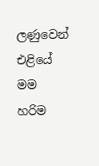ලණුවෙන් එළියේ මම හරිම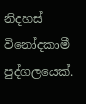නිදහස් විනෝදකාමී පුද්ගලයෙක්.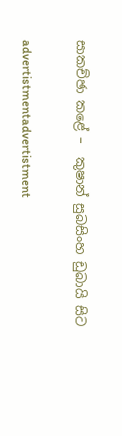සාකච්ඡා කළේ –  කුෂාන් සුබසිංහ ඩුබායි සිට

advertistmentadvertistment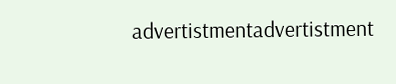advertistmentadvertistment